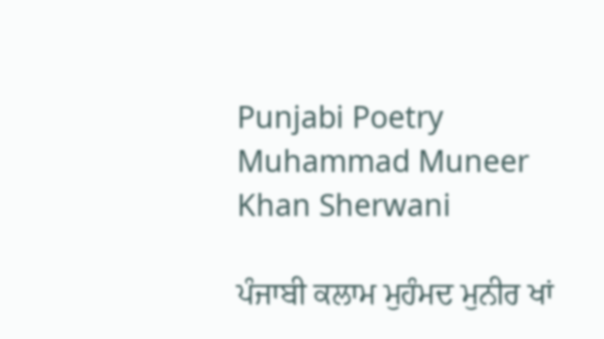Punjabi Poetry Muhammad Muneer Khan Sherwani

ਪੰਜਾਬੀ ਕਲਾਮ ਮੁਹੰਮਦ ਮੁਨੀਰ ਖਾਂ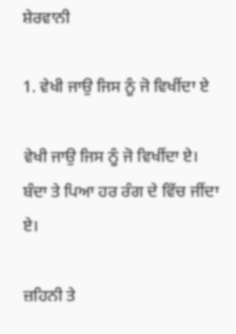ਸ਼ੇਰਵਾਨੀ

1. ਵੇਖੀ ਜਾਉ ਜਿਸ ਨੂੰ ਜੋ ਵਿਖੀਂਦਾ ਏ

ਵੇਖੀ ਜਾਉ ਜਿਸ ਨੂੰ ਜੋ ਵਿਖੀਂਦਾ ਏ।
ਬੰਦਾ ਤੇ ਪਿਆ ਹਰ ਰੰਗ ਦੇ ਵਿੱਚ ਜੀਂਦਾ ਏ।

ਜ਼ਹਿਨੀ ਤੇ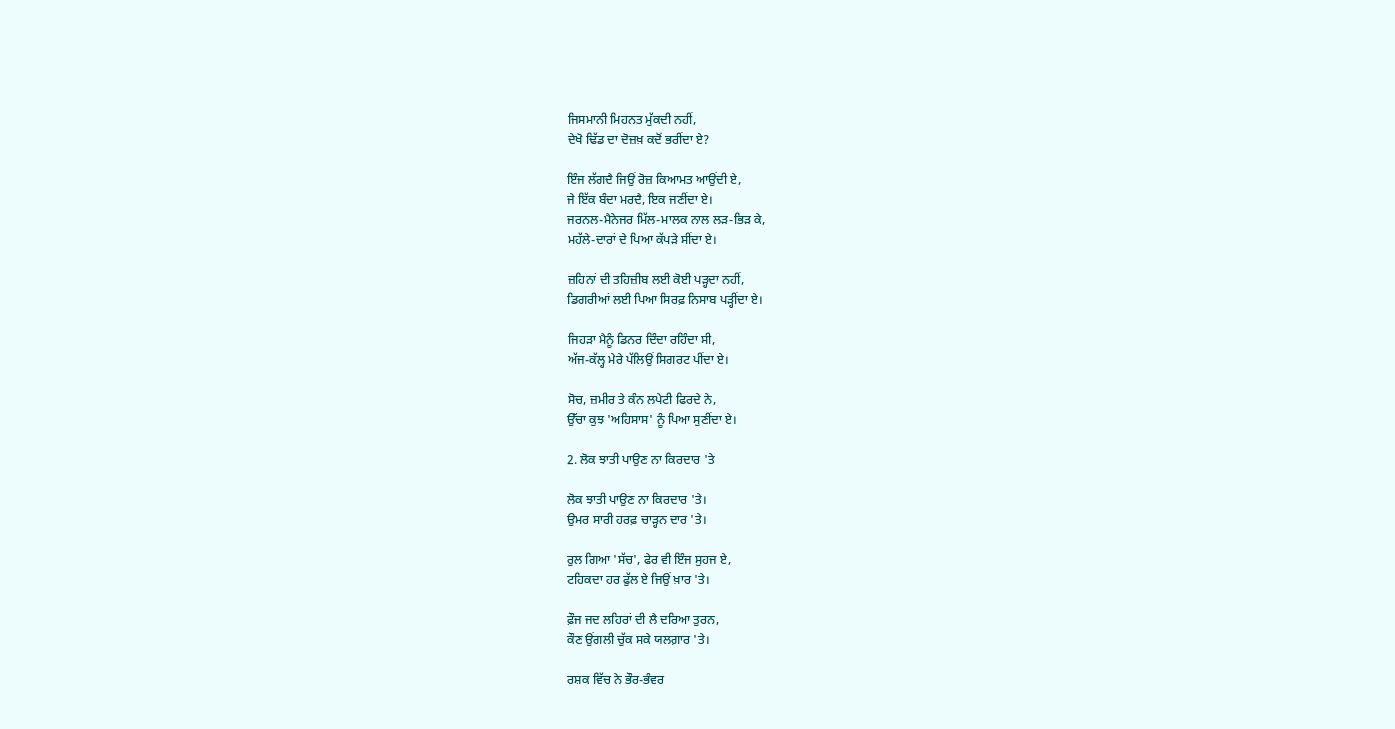ਜਿਸਮਾਨੀ ਮਿਹਨਤ ਮੁੱਕਦੀ ਨਹੀਂ,
ਦੇਖੋ ਢਿੱਡ ਦਾ ਦੋਜ਼ਖ਼ ਕਦੋਂ ਭਰੀਂਦਾ ਏ?

ਇੰਜ ਲੱਗਦੈ ਜਿਉਂ ਰੋਜ਼ ਕਿਆਮਤ ਆਉਂਦੀ ਏ,
ਜੇ ਇੱਕ ਬੰਦਾ ਮਰਦੈ, ਇਕ ਜਣੀਂਦਾ ਏ।
ਜਰਨਲ-ਮੈਨੇਜਰ ਮਿੱਲ-ਮਾਲਕ ਨਾਲ ਲੜ-ਭਿੜ ਕੇ,
ਮਹੱਲੇ-ਦਾਰਾਂ ਦੇ ਪਿਆ ਕੱਪੜੇ ਸੀਂਦਾ ਏ।

ਜ਼ਹਿਨਾਂ ਦੀ ਤਹਿਜ਼ੀਬ ਲਈ ਕੋਈ ਪੜ੍ਹਦਾ ਨਹੀਂ,
ਡਿਗਰੀਆਂ ਲਈ ਪਿਆ ਸਿਰਫ਼ ਨਿਸਾਬ ਪੜ੍ਹੀਂਦਾ ਏ।

ਜਿਹੜਾ ਮੈਨੂੰ ਡਿਨਰ ਦਿੰਦਾ ਰਹਿੰਦਾ ਸੀ,
ਅੱਜ-ਕੱਲ੍ਹ ਮੇਰੇ ਪੱਲਿਉਂ ਸਿਗਰਟ ਪੀਂਦਾ ਏ।

ਸੋਚ, ਜ਼ਮੀਰ ਤੇ ਕੰਨ ਲਪੇਟੀ ਫਿਰਦੇ ਨੇ,
ਉੱਚਾ ਕੁਝ 'ਅਹਿਸਾਸ' ਨੂੰ ਪਿਆ ਸੁਣੀਂਦਾ ਏ।

2. ਲੋਕ ਝਾਤੀ ਪਾਉਣ ਨਾ ਕਿਰਦਾਰ 'ਤੇ

ਲੋਕ ਝਾਤੀ ਪਾਉਣ ਨਾ ਕਿਰਦਾਰ 'ਤੇ।
ਉਮਰ ਸਾਰੀ ਹਰਫ਼ ਚਾੜ੍ਹਨ ਦਾਰ 'ਤੇ।

ਰੁਲ ਗਿਆ 'ਸੱਚ', ਫੇਰ ਵੀ ਇੰਜ ਸੁਹਜ ਏ,
ਟਹਿਕਦਾ ਹਰ ਫੁੱਲ ਏ ਜਿਉਂ ਖ਼ਾਰ 'ਤੇ।

ਫ਼ੌਜ ਜਦ ਲਹਿਰਾਂ ਦੀ ਲੈ ਦਰਿਆ ਤੁਰਨ,
ਕੌਣ ਉਂਗਲੀ ਚੁੱਕ ਸਕੇ ਯਲਗ਼ਾਰ 'ਤੇ।

ਰਸ਼ਕ ਵਿੱਚ ਨੇ ਭੌਰ-ਭੰਵਰ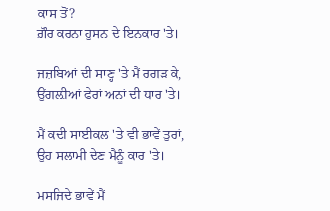ਕਾਸ ਤੋਂ?
ਗ਼ੌਰ ਕਰਨਾ ਹੁਸਨ ਦੇ ਇਨਕਾਰ 'ਤੇ।

ਜਜ਼ਬਿਆਂ ਦੀ ਸਾਣ੍ਹ 'ਤੇ ਮੈਂ ਰਗੜ ਕੇ,
ਉਂਗਲ਼ੀਆਂ ਫੇਰਾਂ ਅਨਾਂ ਦੀ ਧਾਰ 'ਤੇ।

ਮੈਂ ਕਦੀ ਸਾਈਕਲ 'ਤੇ ਵੀ ਭਾਵੇਂ ਤੁਰਾਂ,
ਉਹ ਸਲਾਮੀ ਦੇਣ ਮੈਨੂੰ ਕਾਰ 'ਤੇ।

ਮਸਜਿਦੇ ਭਾਵੇਂ ਮੈਂ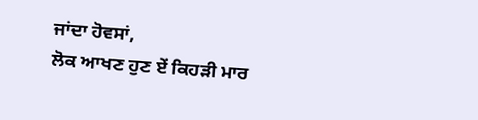ਜਾਂਦਾ ਹੋਵਸਾਂ,
ਲੋਕ ਆਖਣ ਹੁਣ ਏਂ ਕਿਹੜੀ ਮਾਰ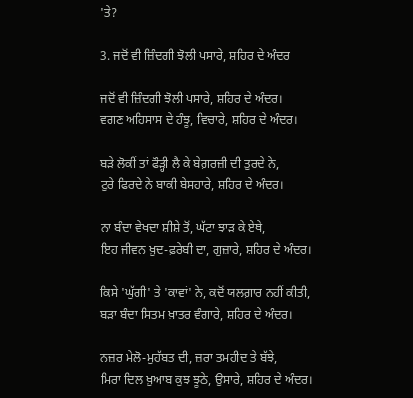'ਤੇ?

3. ਜਦੋਂ ਵੀ ਜ਼ਿੰਦਗੀ ਝੋਲੀ ਪਸਾਰੇ, ਸ਼ਹਿਰ ਦੇ ਅੰਦਰ

ਜਦੋਂ ਵੀ ਜ਼ਿੰਦਗੀ ਝੋਲੀ ਪਸਾਰੇ, ਸ਼ਹਿਰ ਦੇ ਅੰਦਰ।
ਵਗਣ ਅਹਿਸਾਸ ਦੇ ਹੰਝੂ, ਵਿਚਾਰੇ, ਸ਼ਹਿਰ ਦੇ ਅੰਦਰ।

ਬੜੇ ਲੋਕੀਂ ਤਾਂ ਫੌੜ੍ਹੀ ਲੈ ਕੇ ਬੇਗ਼ਰਜ਼ੀ ਦੀ ਤੁਰਦੇ ਨੇ,
ਟੁਰੇ ਫਿਰਦੇ ਨੇ ਬਾਕੀ ਬੇਸਹਾਰੇ, ਸ਼ਹਿਰ ਦੇ ਅੰਦਰ।

ਨਾ ਬੰਦਾ ਵੇਖਦਾ ਸ਼ੀਸ਼ੇ ਤੋਂ, ਘੱਟਾ ਝਾੜ ਕੇ ਏਥੇ,
ਇਹ ਜੀਵਨ ਖ਼ੁਦ-ਫ਼ਰੇਬੀ ਦਾ, ਗੁਜ਼ਾਰੇ, ਸ਼ਹਿਰ ਦੇ ਅੰਦਰ।

ਕਿਸੇ 'ਘੁੱਗੀ' ਤੇ 'ਕਾਵਾਂ' ਨੇ, ਕਦੋਂ ਯਲਗ਼ਾਰ ਨਹੀਂ ਕੀਤੀ,
ਬੜਾ ਬੰਦਾ ਸਿਤਮ ਖ਼ਾਤਰ ਵੰਗਾਰੇ, ਸ਼ਹਿਰ ਦੇ ਅੰਦਰ।

ਨਜ਼ਰ ਮੇਲੋ-ਮੁਹੱਬਤ ਦੀ, ਜ਼ਰਾ ਤਮਹੀਦ ਤੇ ਬੱਝੇ,
ਮਿਰਾ ਦਿਲ ਖ਼ੁਆਬ ਕੁਝ ਝੂਠੇ, ਉਸਾਰੇ, ਸ਼ਹਿਰ ਦੇ ਅੰਦਰ।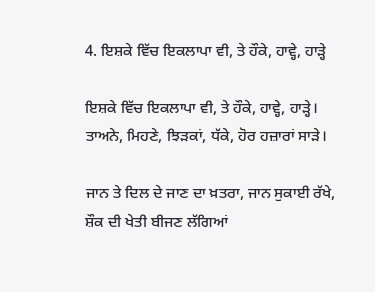4. ਇਸ਼ਕੇ ਵਿੱਚ ਇਕਲਾਪਾ ਵੀ, ਤੇ ਹੌਕੇ, ਹਾਵ੍ਹੇ, ਹਾੜ੍ਹੇ

ਇਸ਼ਕੇ ਵਿੱਚ ਇਕਲਾਪਾ ਵੀ, ਤੇ ਹੌਕੇ, ਹਾਵ੍ਹੇ, ਹਾੜ੍ਹੇ।
ਤਾਅਨੇ, ਮਿਹਣੇ, ਝਿੜਕਾਂ, ਧੱਕੇ, ਹੋਰ ਹਜ਼ਾਰਾਂ ਸਾੜੇ।

ਜਾਨ ਤੇ ਦਿਲ ਦੇ ਜਾਣ ਦਾ ਖ਼ਤਰਾ, ਜਾਨ ਸੁਕਾਈ ਰੱਖੇ,
ਸ਼ੌਕ ਦੀ ਖੇਤੀ ਬੀਜਣ ਲੱਗਿਆਂ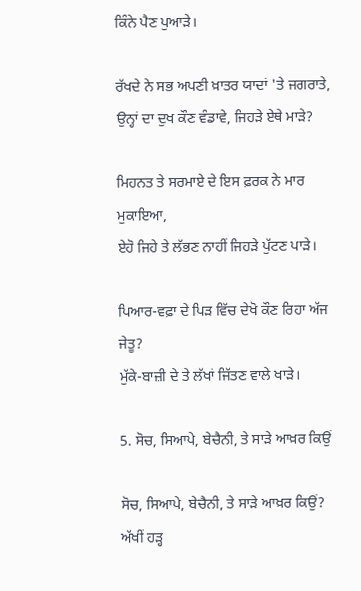ਕਿੰਨੇ ਪੈਣ ਪੁਆੜੇ।

ਰੱਖਦੇ ਨੇ ਸਭ ਅਪਣੀ ਖ਼ਾਤਰ ਯਾਦਾਂ 'ਤੇ ਜਗਰਾਤੇ,
ਉਨ੍ਹਾਂ ਦਾ ਦੁਖ ਕੌਣ ਵੰਡਾਵੇ, ਜਿਹੜੇ ਏਥੇ ਮਾੜੇ?

ਮਿਹਨਤ ਤੇ ਸਰਮਾਏ ਦੇ ਇਸ ਫ਼ਰਕ ਨੇ ਮਾਰ ਮੁਕਾਇਆ,
ਏਹੋ ਜਿਹੇ ਤੇ ਲੱਭਣ ਨਾਹੀਂ ਜਿਹੜੇ ਪੁੱਟਣ ਪਾੜੇ।

ਪਿਆਰ-ਵਫ਼ਾ ਦੇ ਪਿੜ ਵਿੱਚ ਦੇਖੋ ਕੌਣ ਰਿਹਾ ਅੱਜ ਜੇਤੂ?
ਮੁੱਕੇ-ਬਾਜ਼ੀ ਦੇ ਤੇ ਲੱਖਾਂ ਜਿੱਤਣ ਵਾਲੇ ਖਾੜੇ।

5. ਸੋਚ, ਸਿਆਪੇ, ਬੇਚੈਨੀ, ਤੇ ਸਾੜੇ ਆਖ਼ਰ ਕਿਉਂ

ਸੋਚ, ਸਿਆਪੇ, ਬੇਚੈਨੀ, ਤੇ ਸਾੜੇ ਆਖ਼ਰ ਕਿਉਂ?
ਅੱਖੀਂ ਹੜ੍ਹ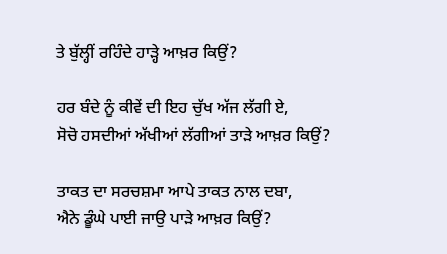ਤੇ ਬੁੱਲ੍ਹੀਂ ਰਹਿੰਦੇ ਹਾੜ੍ਹੇ ਆਖ਼ਰ ਕਿਉਂ?

ਹਰ ਬੰਦੇ ਨੂੰ ਕੀਵੇਂ ਦੀ ਇਹ ਚੁੱਖ ਅੱਜ ਲੱਗੀ ਏ,
ਸੋਚੋ ਹਸਦੀਆਂ ਅੱਖੀਆਂ ਲੱਗੀਆਂ ਤਾੜੇ ਆਖ਼ਰ ਕਿਉਂ?

ਤਾਕਤ ਦਾ ਸਰਚਸ਼ਮਾ ਆਪੇ ਤਾਕਤ ਨਾਲ ਦਬਾ,
ਐਨੇ ਡੂੰਘੇ ਪਾਈ ਜਾਉ ਪਾੜੇ ਆਖ਼ਰ ਕਿਉਂ?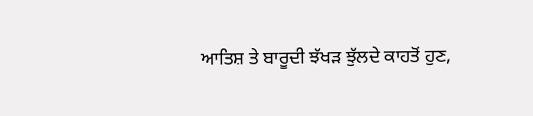ਆਤਿਸ਼ ਤੇ ਬਾਰੂਦੀ ਝੱਖੜ ਝੁੱਲਦੇ ਕਾਹਤੋਂ ਹੁਣ,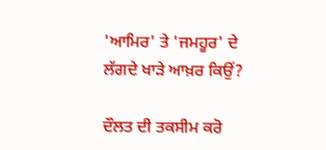'ਆਮਿਰ' ਤੇ 'ਜਮਹੂਰ' ਦੇ ਲੱਗਦੇ ਖਾੜੇ ਆਖ਼ਰ ਕਿਉਂ?

ਦੌਲਤ ਦੀ ਤਕਸੀਮ ਕਰੋ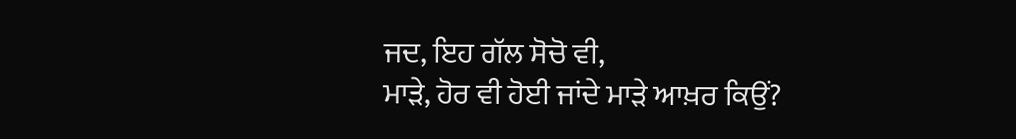ਜਦ, ਇਹ ਗੱਲ ਸੋਚੋ ਵੀ,
ਮਾੜੇ, ਹੋਰ ਵੀ ਹੋਈ ਜਾਂਦੇ ਮਾੜੇ ਆਖ਼ਰ ਕਿਉਂ?